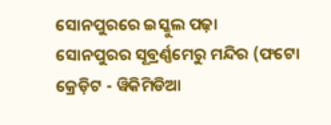ସୋନପୁରରେ ଇସ୍କୁଲ ପଢ଼ା
ସୋନପୁରର ସୂବ୍ରର୍ଣ୍ଣମେରୁ ମନ୍ଦିର (ଫଟୋ କ୍ରେଡ଼ିଟ - ୱିକିମିଡିଆ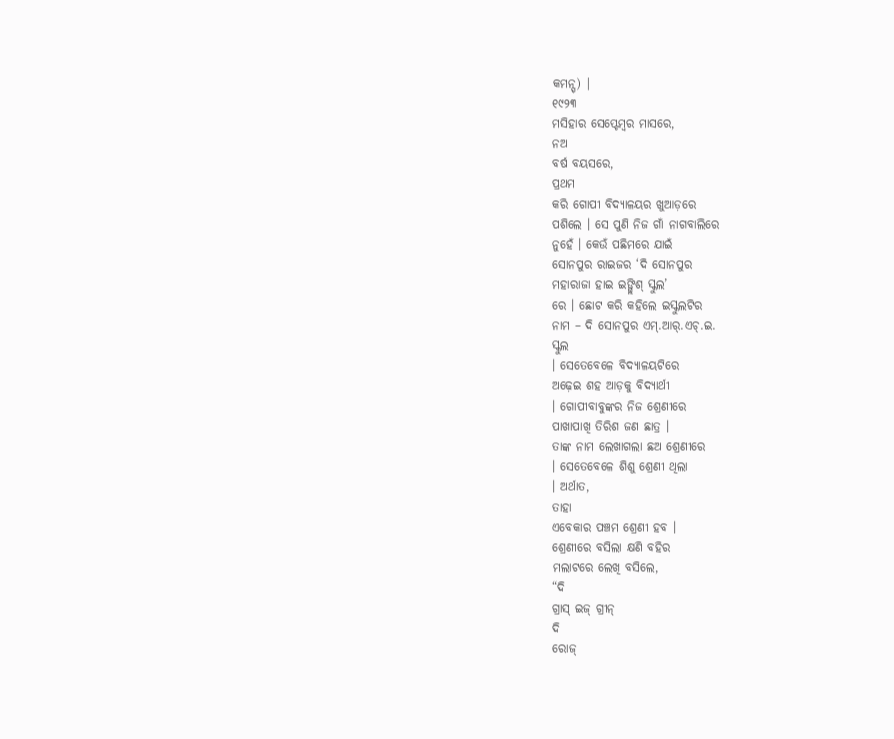କମନ୍ସ୍) |
୧୯୨୩
ମସିହାର ସେପ୍ଟେମ୍ବର ମାସରେ,
ନଅ
ବର୍ଷ ବୟସରେ,
ପ୍ରଥମ
କରି ଗୋପୀ ବିଦ୍ୟାଳୟର ଖୁଆଡ଼ରେ
ପଶିଲେ । ସେ ପୁଣି ନିଜ ଗାଁ ନାଗବାଲିରେ
ନୁହେଁ । କେଉଁ ପଛିମରେ ଯାଇଁ
ସୋନପୁର ରାଇଜର ‘ଦି ସୋନପୁର
ମହାରାଜା ହାଇ ଇଙ୍ଗ୍ଲିଶ୍ ସ୍କୁଲ’
ରେ । ଛୋଟ କରି କହିଲେ ଇସ୍କୁଲଟିର
ନାମ – ଦି ସୋନପୁର ଏମ୍.ଆର୍.ଏଚ୍.ଇ.
ସ୍କୁଲ
। ସେତେବେଳେ ବିଦ୍ୟାଳୟଟିରେ
ଅଢ଼େଇ ଶହ ଆଡ଼କୁ ବିଦ୍ୟାର୍ଥୀ
। ଗୋପୀବାବୁଙ୍କର ନିଜ ଶ୍ରେଣୀରେ
ପାଖାପାଖି ତିରିଶ ଜଣ ଛାତ୍ର ।
ତାଙ୍କ ନାମ ଲେଖାଗଲା ଛଅ ଶ୍ରେଣୀରେ
। ସେତେବେଳେ ଶିଶୁ ଶ୍ରେଣୀ ଥିଲା
। ଅର୍ଥାତ,
ତାହା
ଏବେକାର ପଞ୍ଚମ ଶ୍ରେଣୀ ହବ ।
ଶ୍ରେଣୀରେ ବସିଲା କ୍ଷଣି ବହିର
ମଲାଟରେ ଲେଖି ବସିଲେ,
“ଦି
ଗ୍ରାସ୍ ଇଜ୍ ଗ୍ରୀନ୍
ଦି
ରୋଜ୍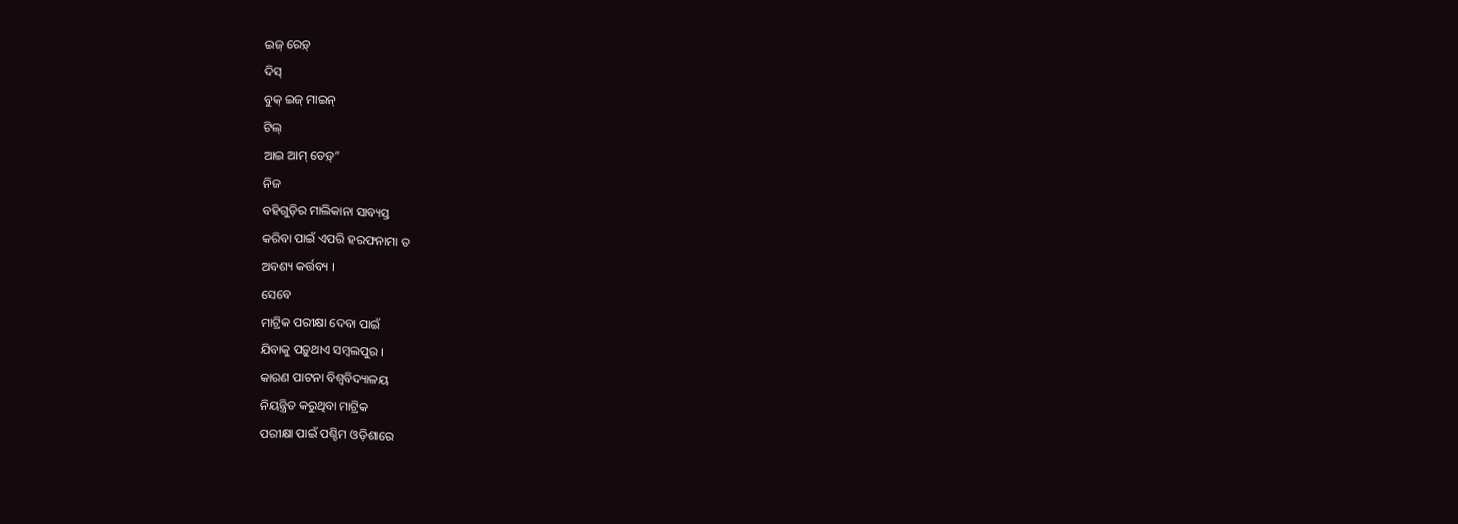ଇଜ୍ ରେଡ଼୍
ଦିସ୍
ବୁକ୍ ଇଜ୍ ମାଇନ୍
ଟିଲ୍
ଆଇ ଆମ୍ ଡେଡ଼୍”
ନିଜ
ବହିଗୁଡ଼ିର ମାଲିକାନା ସାବ୍ୟସ୍ତ
କରିବା ପାଇଁ ଏପରି ହରଫନାମା ତ
ଅବଶ୍ୟ କର୍ତ୍ତବ୍ୟ ।
ସେବେ
ମାଟ୍ରିକ ପରୀକ୍ଷା ଦେବା ପାଇଁ
ଯିବାକୁ ପଡ଼ୁଥାଏ ସମ୍ବଲପୁର ।
କାରଣ ପାଟନା ବିଶ୍ୱବିଦ୍ୟାଳୟ
ନିୟନ୍ତ୍ରିତ କରୁଥିବା ମାଟ୍ରିକ
ପରୀକ୍ଷା ପାଇଁ ପଶ୍ଚିମ ଓଡ଼ିଶାରେ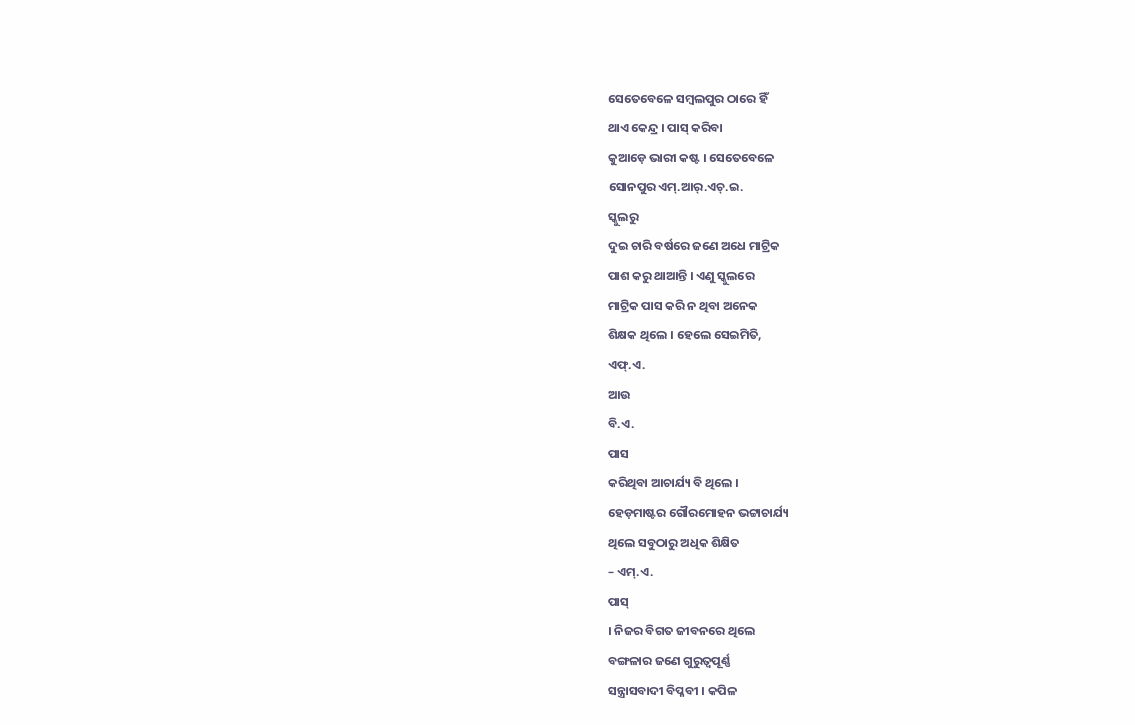ସେତେବେଳେ ସମ୍ବଲପୁର ଠାରେ ହିଁ
ଥାଏ କେନ୍ଦ୍ର । ପାସ୍ କରିବା
କୁଆଡ଼େ ଭାରୀ କଷ୍ଟ । ସେତେବେଳେ
ସୋନପୁର ଏମ୍.ଆର୍.ଏଚ୍.ଇ.
ସ୍କୁଲରୁ
ଦୁଇ ଚାରି ବର୍ଷରେ ଜଣେ ଅଧେ ମାଟ୍ରିକ
ପାଶ କରୁ ଥାଆନ୍ତି । ଏଣୁ ସ୍କୁଲରେ
ମାଟ୍ରିକ ପାସ କରି ନ ଥିବା ଅନେକ
ଶିକ୍ଷକ ଥିଲେ । ହେଲେ ସେଇମିତି,
ଏଫ୍.ଏ.
ଆଉ
ବି.ଏ.
ପାସ
କରିଥିବା ଆଚାର୍ଯ୍ୟ ବି ଥିଲେ ।
ହେଡ଼ମାଷ୍ଟର ଗୌରମୋହନ ଭଟ୍ଟାଚାର୍ଯ୍ୟ
ଥିଲେ ସବୁଠାରୁ ଅଧିକ ଶିକ୍ଷିତ
– ଏମ୍.ଏ.
ପାସ୍
। ନିଜର ବିଗତ ଜୀବନରେ ଥିଲେ
ବଙ୍ଗଳାର ଜଣେ ଗୁରୁତ୍ୱପୂର୍ଣ୍ଣ
ସନ୍ତ୍ରାସବାଦୀ ବିପ୍ଳବୀ । କପିଳ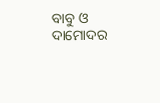ବାବୁ ଓ ଦାମୋଦର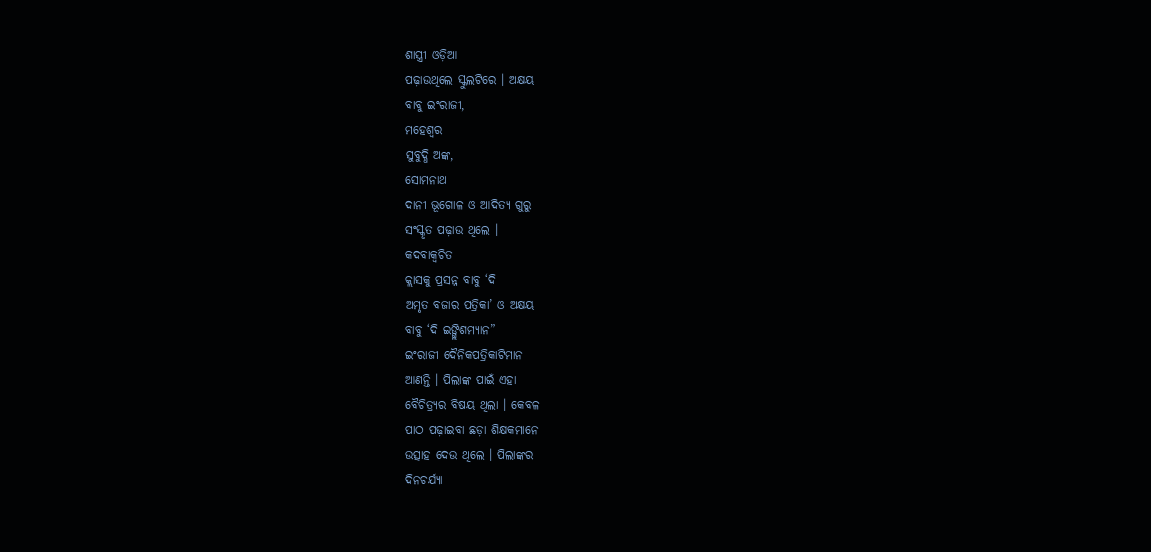ଶାସ୍ତ୍ରୀ ଓଡ଼ିଆ
ପଢ଼ାଉଥିଲେ ସ୍କୁଲଟିରେ । ଅକ୍ଷୟ
ବାବୁ ଇଂରାଜୀ,
ମହେଶ୍ୱର
ସୁବୁଦ୍ଧି ଅଙ୍କ,
ସୋମନାଥ
ଦାନୀ ଭୂଗୋଳ ଓ ଆଦିତ୍ୟ ଗୁରୁ
ସଂସ୍କୃତ ପଢ଼ାଉ ଥିଲେ ।
କଦବାକ୍ୱଚିତ
କ୍ଲାସକୁ ପ୍ରସନ୍ନ ବାବୁ ‘ଦି
ଅମୃତ ବଜାର ପତ୍ରିକା’ ଓ ଅକ୍ଷୟ
ବାବୁ ‘ଦି ଇଙ୍ଗ୍ଲିଶମ୍ୟାନ”
ଇଂରାଜୀ ଦୈନିକପତ୍ରିକାଟିମାନ
ଆଣନ୍ତି । ପିଲାଙ୍କ ପାଇଁ ଏହା
ବୈଚିତ୍ର୍ୟର ବିଷୟ ଥିଲା । କେବଳ
ପାଠ ପଢ଼ାଇବା ଛଡ଼ା ଶିକ୍ଷକମାନେ
ଉତ୍ସାହ ଦେଉ ଥିଲେ । ପିଲାଙ୍କର
ଦିନଚର୍ଯ୍ୟା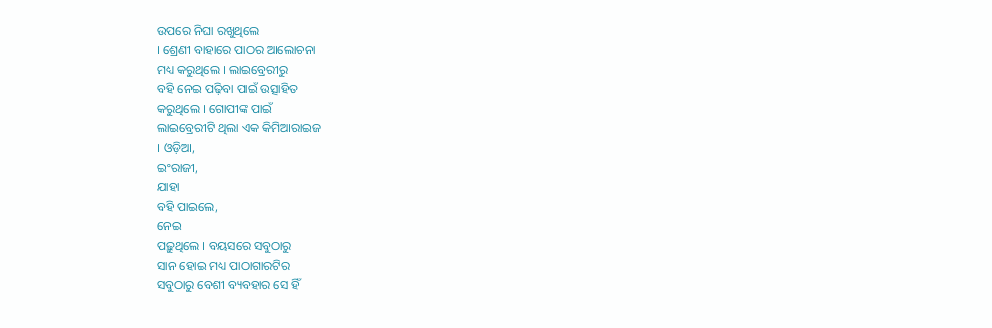ଉପରେ ନିଘା ରଖୁଥିଲେ
। ଶ୍ରେଣୀ ବାହାରେ ପାଠର ଆଲୋଚନା
ମଧ୍ୟ କରୁଥିଲେ । ଲାଇବ୍ରେରୀରୁ
ବହି ନେଇ ପଢ଼ିବା ପାଇଁ ଉତ୍ସାହିତ
କରୁଥିଲେ । ଗୋପୀଙ୍କ ପାଇଁ
ଲାଇବ୍ରେରୀଟି ଥିଲା ଏକ କିମିଆରାଇଜ
। ଓଡ଼ିଆ,
ଇଂରାଜୀ,
ଯାହା
ବହି ପାଇଲେ,
ନେଇ
ପଢ଼ୁଥିଲେ । ବୟସରେ ସବୁଠାରୁ
ସାନ ହୋଇ ମଧ୍ୟ ପାଠାଗାରଟିର
ସବୁଠାରୁ ବେଶୀ ବ୍ୟବହାର ସେ ହିଁ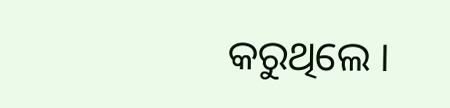କରୁଥିଲେ ।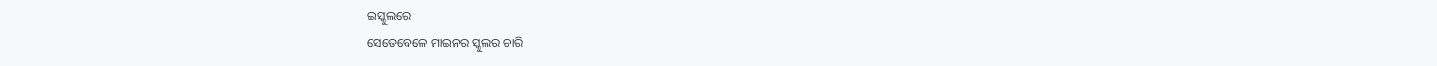ଇସ୍କୁଲରେ
ସେତେବେଳେ ମାଇନର ସ୍କୁଲର ଚାରି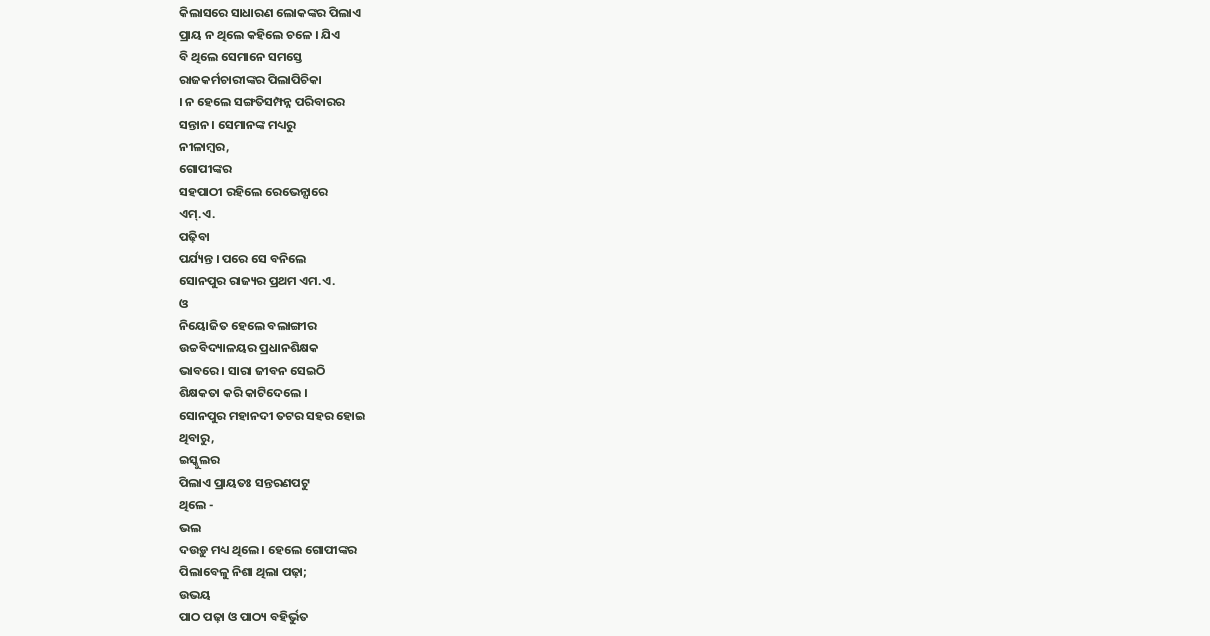କିଲାସରେ ସାଧାରଣ ଲୋକଙ୍କର ପିଲାଏ
ପ୍ରାୟ ନ ଥିଲେ କହିଲେ ଚଳେ । ଯିଏ
ବି ଥିଲେ ସେମାନେ ସମସ୍ତେ
ରାଜକର୍ମଚାରୀଙ୍କର ପିଲାପିଚିକା
। ନ ହେଲେ ସଙ୍ଗତିସମ୍ପନ୍ନ ପରିବାରର
ସନ୍ତାନ । ସେମାନଙ୍କ ମଧ୍ୟରୁ
ନୀଳାମ୍ବର,
ଗୋପୀଙ୍କର
ସହପାଠୀ ରହିଲେ ରେଭେନ୍ସାରେ
ଏମ୍.ଏ.
ପଢ଼ିବା
ପର୍ଯ୍ୟନ୍ତ । ପରେ ସେ ବନିଲେ
ସୋନପୁର ରାଜ୍ୟର ପ୍ରଥମ ଏମ.ଏ.
ଓ
ନିୟୋଜିତ ହେଲେ ବଲାଙ୍ଗୀର
ଉଚ୍ଚବିଦ୍ୟାଳୟର ପ୍ରଧାନଶିକ୍ଷକ
ଭାବରେ । ସାରା ଜୀବନ ସେଇଠି
ଶିକ୍ଷକତା କରି କାଟିଦେଲେ ।
ସୋନପୁର ମହାନଦୀ ତଟର ସହର ହୋଇ
ଥିବାରୁ,
ଇସ୍କୁଲର
ପିଲାଏ ପ୍ରାୟତଃ ସନ୍ତରଣପଟୁ
ଥିଲେ -
ଭଲ
ଦଉଡ଼ୁ ମଧ୍ୟ ଥିଲେ । ହେଲେ ଗୋପୀଙ୍କର
ପିଲାବେଳୁ ନିଶା ଥିଲା ପଢ଼ା;
ଉଭୟ
ପାଠ ପଢ଼ା ଓ ପାଠ୍ୟ ବହିର୍ଭୁତ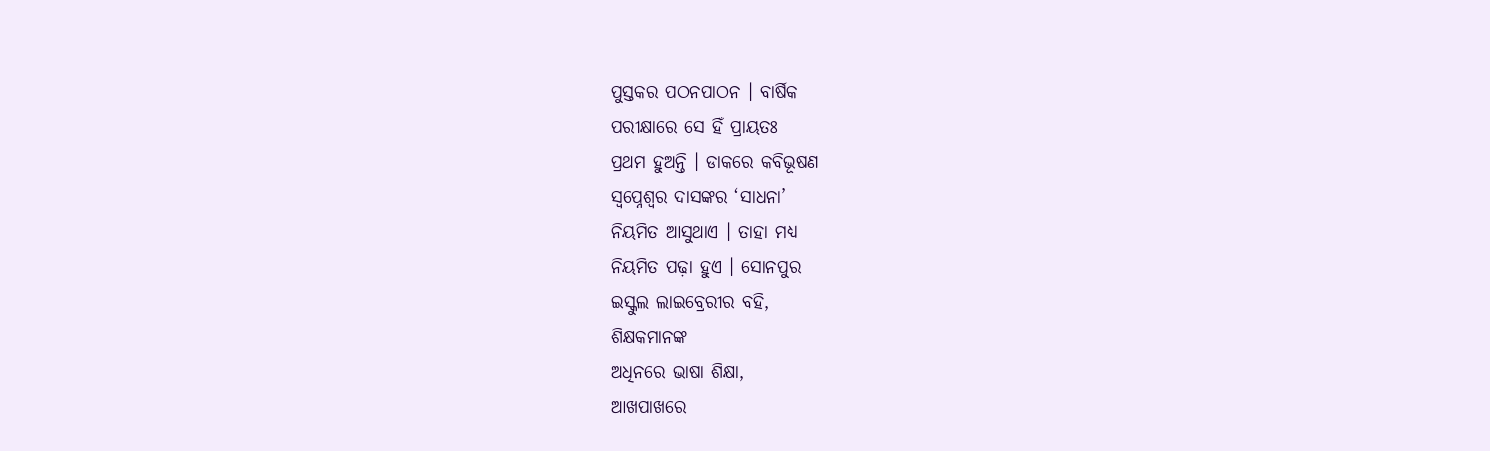ପୁସ୍ତକର ପଠନପାଠନ । ବାର୍ଷିକ
ପରୀକ୍ଷାରେ ସେ ହିଁ ପ୍ରାୟତଃ
ପ୍ରଥମ ହୁଅନ୍ତି । ଡାକରେ କବିଭୂଷଣ
ସ୍ୱପ୍ନେଶ୍ୱର ଦାସଙ୍କର ‘ସାଧନା’
ନିୟମିତ ଆସୁଥାଏ । ତାହା ମଧ୍ୟ
ନିୟମିତ ପଢ଼ା ହୁଏ । ସୋନପୁର
ଇସ୍କୁଲ ଲାଇବ୍ରେରୀର ବହି,
ଶିକ୍ଷକମାନଙ୍କ
ଅଧିନରେ ଭାଷା ଶିକ୍ଷା,
ଆଖପାଖରେ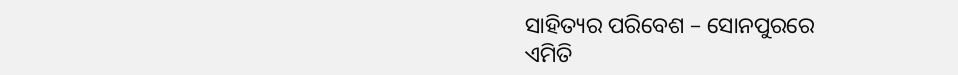ସାହିତ୍ୟର ପରିବେଶ – ସୋନପୁରରେ
ଏମିତି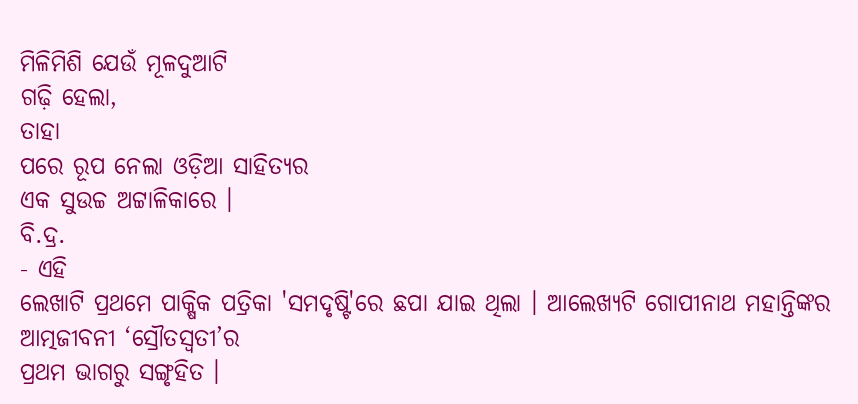ମିଳିମିଶି ଯେଉଁ ମୂଳଦୁଆଟି
ଗଢ଼ି ହେଲା,
ତାହା
ପରେ ରୂପ ନେଲା ଓଡ଼ିଆ ସାହିତ୍ୟର
ଏକ ସୁଉଚ୍ଚ ଅଟ୍ଟାଳିକାରେ ।
ବି.ଦ୍ର.
- ଏହି
ଲେଖାଟି ପ୍ରଥମେ ପାକ୍ଷିକ ପତ୍ରିକା 'ସମଦୃଷ୍ଟି'ରେ ଛପା ଯାଇ ଥିଲା । ଆଲେଖ୍ୟଟି ଗୋପୀନାଥ ମହାନ୍ତିଙ୍କର
ଆତ୍ମଜୀବନୀ ‘ସ୍ରୌତସ୍ୱତୀ’ର
ପ୍ରଥମ ଭାଗରୁ ସଙ୍ଗୃହିତ ।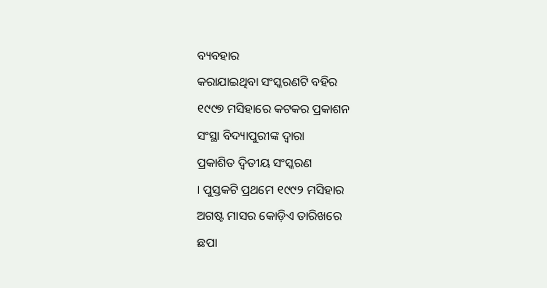ବ୍ୟବହାର
କରାଯାଇଥିବା ସଂସ୍କରଣଟି ବହିର
୧୯୯୭ ମସିହାରେ କଟକର ପ୍ରକାଶନ
ସଂସ୍ଥା ବିଦ୍ୟାପୁରୀଙ୍କ ଦ୍ୱାରା
ପ୍ରକାଶିତ ଦ୍ୱିତୀୟ ସଂସ୍କରଣ
। ପୁସ୍ତକଟି ପ୍ରଥମେ ୧୯୯୨ ମସିହାର
ଅଗଷ୍ଟ ମାସର କୋଡ଼ିଏ ତାରିଖରେ
ଛପା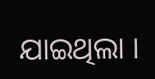ଯାଇଥିଲା ।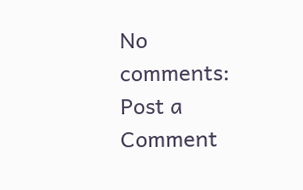No comments:
Post a Comment